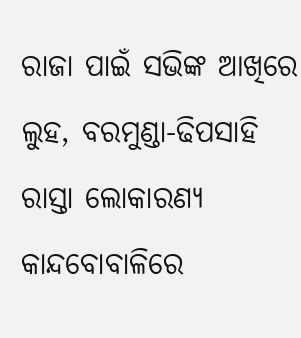ରାଜା ପାଇଁ ସଭିଙ୍କ ଆଖିରେ ଲୁହ, ବରମୁଣ୍ଡା-ଢିପସାହି ରାସ୍ତା ଲୋକାରଣ୍ୟ
କାନ୍ଦବୋବାଳିରେ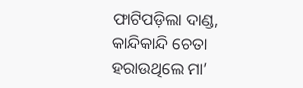ଫାଟିପଡ଼ିଲା ଦାଣ୍ଡ, କାନ୍ଦିକାନ୍ଦି ଚେତା ହରାଉଥିଲେ ମା’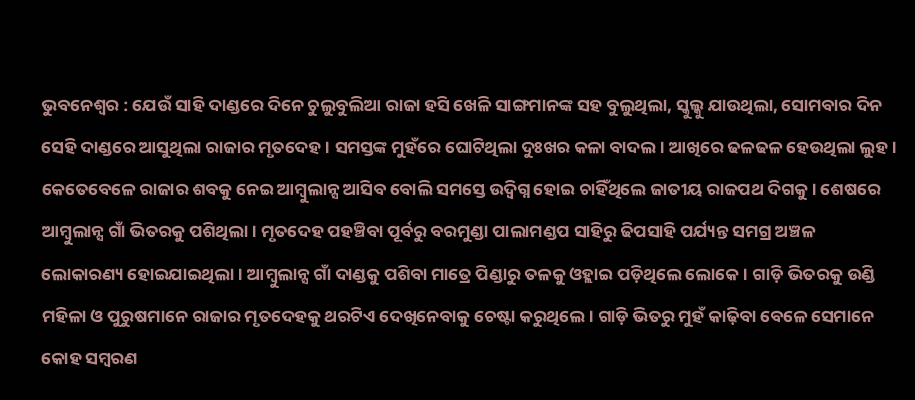ଭୁବନେଶ୍ବର : ଯେଉଁ ସାହି ଦାଣ୍ଡରେ ଦିନେ ଚୁଲୁବୁଲିଆ ରାଜା ହସି ଖେଳି ସାଙ୍ଗମାନଙ୍କ ସହ ବୁଲୁଥିଲା, ସ୍କୁଲ୍କୁ ଯାଉଥିଲା, ସୋମବାର ଦିନ ସେହି ଦାଣ୍ଡରେ ଆସୁଥିଲା ରାଜାର ମୃତଦେହ। ସମସ୍ତଙ୍କ ମୁହଁରେ ଘୋଟିଥିଲା ଦୁଃଖର କଳା ବାଦଲ। ଆଖିରେ ଢଳଢଳ ହେଉଥିଲା ଲୁହ। କେତେବେଳେ ରାଜାର ଶବକୁ ନେଇ ଆମ୍ବୁଲାନ୍ସ ଆସିବ ବୋଲି ସମସ୍ତେ ଉଦ୍ବିଗ୍ନ ହୋଇ ଚାହିଁଥିଲେ ଜାତୀୟ ରାଜପଥ ଦିଗକୁ। ଶେଷରେ ଆମ୍ବୁଲାନ୍ସ ଗାଁ ଭିତରକୁ ପଶିଥିଲା। ମୃତଦେହ ପହଞ୍ଚିବା ପୂର୍ବରୁ ବରମୁଣ୍ଡା ପାଲାମଣ୍ଡପ ସାହିରୁ ଢିପସାହି ପର୍ଯ୍ୟନ୍ତ ସମଗ୍ର ଅଞ୍ଚଳ ଲୋକାରଣ୍ୟ ହୋଇଯାଇଥିଲା। ଆମ୍ବୁଲାନ୍ସ ଗାଁ ଦାଣ୍ଡକୁ ପଶିବା ମାତ୍ରେ ପିଣ୍ଡାରୁ ତଳକୁ ଓହ୍ଲାଇ ପଡ଼ିଥିଲେ ଲୋକେ। ଗାଡ଼ି ଭିତରକୁ ଉଣ୍ଡି ମହିଳା ଓ ପୁରୁଷମାନେ ରାଜାର ମୃତଦେହକୁ ଥରଟିଏ ଦେଖିନେବାକୁ ଚେଷ୍ଟା କରୁଥିଲେ। ଗାଡ଼ି ଭିତରୁ ମୁହଁ କାଢ଼ିବା ବେଳେ ସେମାନେ କୋହ ସମ୍ବରଣ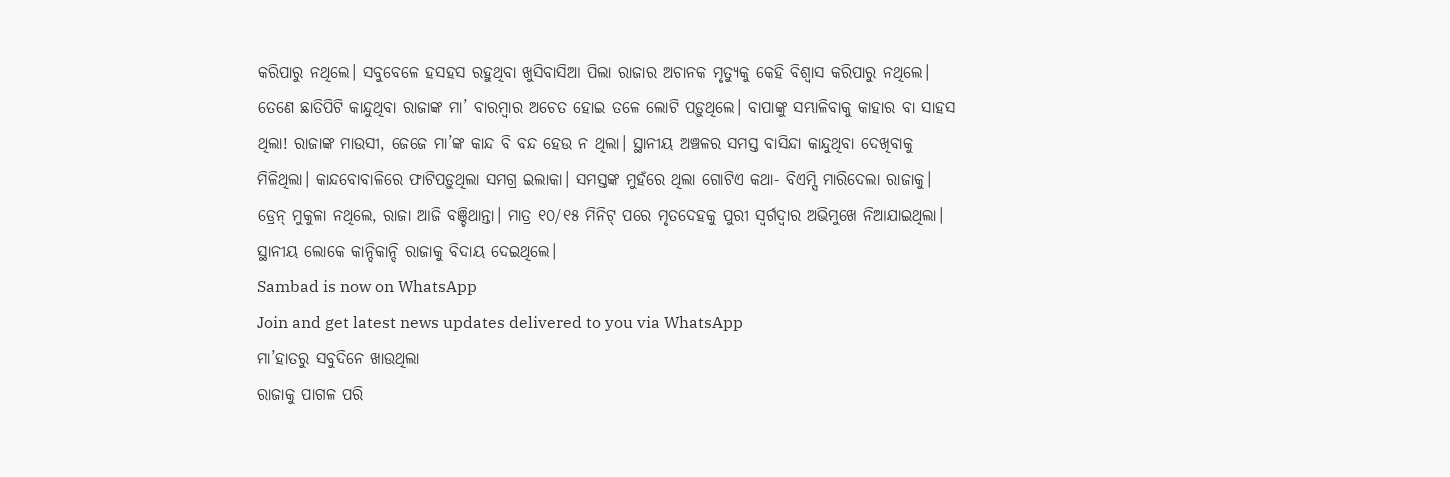କରିପାରୁ ନଥିଲେ। ସବୁବେଳେ ହସହସ ରହୁଥିବା ଖୁସିବାସିଆ ପିଲା ରାଜାର ଅଚାନକ ମୃତ୍ୟୁକୁ କେହି ବିଶ୍ବାସ କରିପାରୁ ନଥିଲେ। ତେଣେ ଛାତିପିଟି କାନ୍ଦୁଥିବା ରାଜାଙ୍କ ମା’ ବାରମ୍ବାର ଅଚେତ ହୋଇ ତଳେ ଲୋଟି ପଡ଼ୁଥିଲେ। ବାପାଙ୍କୁ ସମ୍ଭାଳିବାକୁ କାହାର ବା ସାହସ ଥିଲା! ରାଜାଙ୍କ ମାଉସୀ, ଜେଜେ ମା’ଙ୍କ କାନ୍ଦ ବି ବନ୍ଦ ହେଉ ନ ଥିଲା। ସ୍ଥାନୀୟ ଅଞ୍ଚଳର ସମସ୍ତ ବାସିନ୍ଦା କାନ୍ଦୁଥିବା ଦେଖିବାକୁ ମିଳିଥିଲା। କାନ୍ଦବୋବାଳିରେ ଫାଟିପଡ଼ୁଥିଲା ସମଗ୍ର ଇଲାକା। ସମସ୍ତଙ୍କ ମୁହଁରେ ଥିଲା ଗୋଟିଏ କଥା- ବିଏମ୍ସି ମାରିଦେଲା ରାଜାକୁ। ଡ୍ରେନ୍ ମୁକୁଳା ନଥିଲେ, ରାଜା ଆଜି ବଞ୍ଚିଥାନ୍ତା। ମାତ୍ର ୧୦/୧୫ ମିନିଟ୍ ପରେ ମୃତଦେହକୁ ପୁରୀ ସ୍ବର୍ଗଦ୍ବାର ଅଭିମୁଖେ ନିଆଯାଇଥିଲା। ସ୍ଥାନୀୟ ଲୋକେ କାନ୍ଦିକାନ୍ଦି ରାଜାକୁ ବିଦାୟ ଦେଇଥିଲେ।
Sambad is now on WhatsApp
Join and get latest news updates delivered to you via WhatsApp
ମା’ହାତରୁ ସବୁଦିନେ ଖାଉଥିଲା
ରାଜାକୁ ପାଗଳ ପରି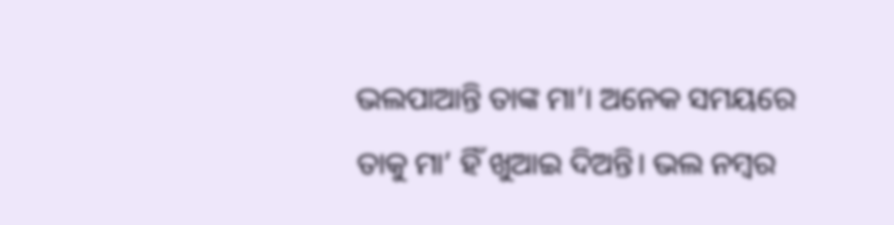ଭଲପାଆନ୍ତି ତାଙ୍କ ମା’। ଅନେକ ସମୟରେ ତାକୁ ମା’ ହିଁ ଖୁଆଇ ଦିଅନ୍ତି। ଭଲ ନମ୍ବର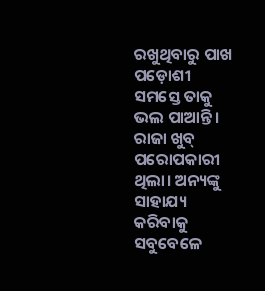ରଖୁଥିବାରୁ ପାଖ ପଡ଼ୋଶୀ ସମସ୍ତେ ତାକୁ ଭଲ ପାଆନ୍ତି। ରାଜା ଖୁବ୍ ପରୋପକାରୀ ଥିଲା। ଅନ୍ୟଙ୍କୁ ସାହାଯ୍ୟ କରିବାକୁ ସବୁବେଳେ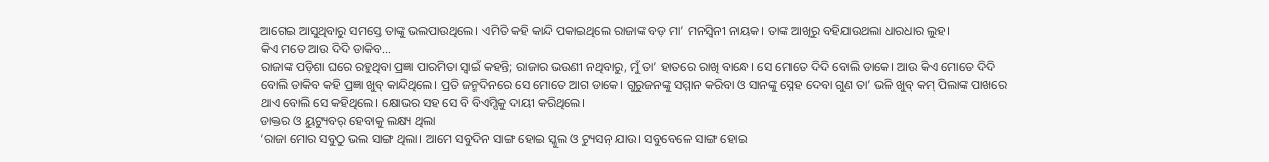ଆଗେଇ ଆସୁଥିବାରୁ ସମସ୍ତେ ତାଙ୍କୁ ଭଲପାଉଥିଲେ। ଏମିତି କହି କାନ୍ଦି ପକାଇଥିଲେ ରାଜାଙ୍କ ବଡ଼ ମା’ ମନସ୍ବିନୀ ନାୟକ। ତାଙ୍କ ଆଖିରୁ ବହିଯାଉଥଲା ଧାରଧାର ଲୁହ।
କିଏ ମତେ ଆଉ ଦିଦି ଡାକିବ…
ରାଜାଙ୍କ ପଡ଼ିଶା ଘରେ ରହୁଥିବା ପ୍ରଜ୍ଞା ପାରମିତା ସ୍ବାଇଁ କହନ୍ତି; ରାଜାର ଭଉଣୀ ନଥିବାରୁ, ମୁଁ ତା’ ହାତରେ ରାଖି ବାନ୍ଧେ। ସେ ମୋତେ ଦିଦି ବୋଲି ଡାକେ। ଆଉ କିଏ ମୋତେ ଦିଦି ବୋଲି ଡାକିବ କହି ପ୍ରଜ୍ଞା ଖୁବ୍ କାନ୍ଦିଥିଲେ। ପ୍ରତି ଜନ୍ମଦିନରେ ସେ ମୋତେ ଆଗ ଡାକେ। ଗୁରୁଜନଙ୍କୁ ସମ୍ମାନ କରିବା ଓ ସାନଙ୍କୁ ସ୍ନେହ ଦେବା ଗୁଣ ତା’ ଭଳି ଖୁବ୍ କମ୍ ପିଲାଙ୍କ ପାଖରେ ଥାଏ ବୋଲି ସେ କହିଥିଲେ। କ୍ଷୋଭର ସହ ସେ ବି ବିଏମ୍ସିକୁ ଦାୟୀ କରିଥିଲେ।
ଡାକ୍ତର ଓ ୟୁଟ୍ୟୁବର୍ ହେବାକୁ ଲକ୍ଷ୍ୟ ଥିଲା
‘ରାଜା ମୋର ସବୁଠୁ ଭଲ ସାଙ୍ଗ ଥିଲା। ଆମେ ସବୁଦିନ ସାଙ୍ଗ ହୋଇ ସ୍କୁଲ ଓ ଟ୍ୟୁସନ୍ ଯାଉ। ସବୁବେଳେ ସାଙ୍ଗ ହୋଇ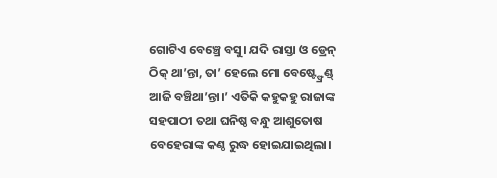ଗୋଟିଏ ବେଞ୍ଚ୍ରେ ବସୁ। ଯଦି ରାସ୍ତା ଓ ଡ୍ରେନ୍ ଠିକ୍ ଥା’ନ୍ତା, ତା’ ହେଲେ ମୋ ବେଷ୍ଟ୍ଫ୍ରେଣ୍ଡ୍ ଆଜି ବଞ୍ଚିଥା’ନ୍ତା।’ ଏତିକି କହୁକହୁ ରାଜାଙ୍କ ସହପାଠୀ ତଥା ଘନିଷ୍ଠ ବନ୍ଧୁ ଆଶୁତୋଷ ବେହେରାଙ୍କ କଣ୍ଠ ରୁଦ୍ଧ ହୋଇଯାଇଥିଲା।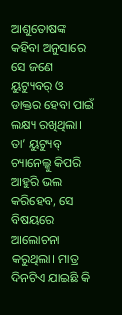ଆଶୁତୋଷଙ୍କ କହିବା ଅନୁସାରେ ସେ ଜଣେ ୟୁଟ୍ୟୁବର୍ ଓ ଡାକ୍ତର ହେବା ପାଇଁ ଲକ୍ଷ୍ୟ ରଖିଥିଲା। ତା’ ୟୁଟ୍ୟୁବ୍ ଚ୍ୟାନେଲ୍କୁ କିପରି ଆହୁରି ଭଲ କରିହେବ, ସେ ବିଷୟରେ ଆଲୋଚନା କରୁଥିଲା। ମାତ୍ର ଦିନଟିଏ ଯାଇଛି କି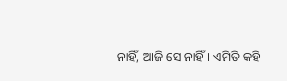ନାହିଁ, ଆଜି ସେ ନାହିଁ। ଏମିତି କହି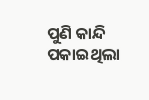ପୁଣି କାନ୍ଦି ପକାଇଥିଲା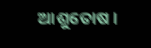ଆଶୁତୋଷ।